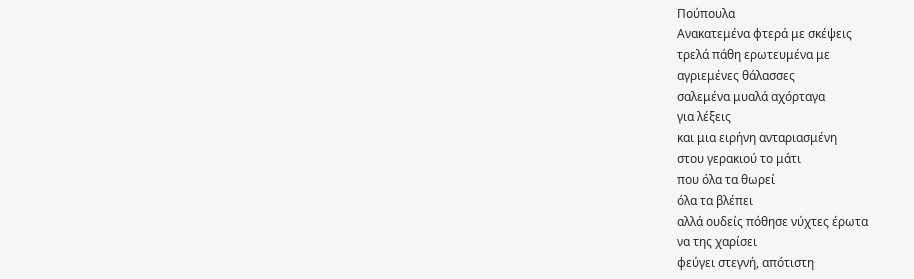Πούπουλα
Ανακατεμένα φτερά με σκέψεις
τρελά πάθη ερωτευμένα με
αγριεμένες θάλασσες
σαλεμένα μυαλά αχόρταγα
για λέξεις
και μια ειρήνη ανταριασμένη
στου γερακιού το μάτι
που όλα τα θωρεί
όλα τα βλέπει
αλλά ουδείς πόθησε νύχτες έρωτα
να της χαρίσει
φεύγει στεγνή, απότιστη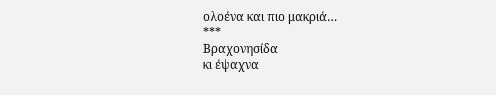ολοένα και πιο μακριά…
***
Βραχονησίδα
κι έψαχνα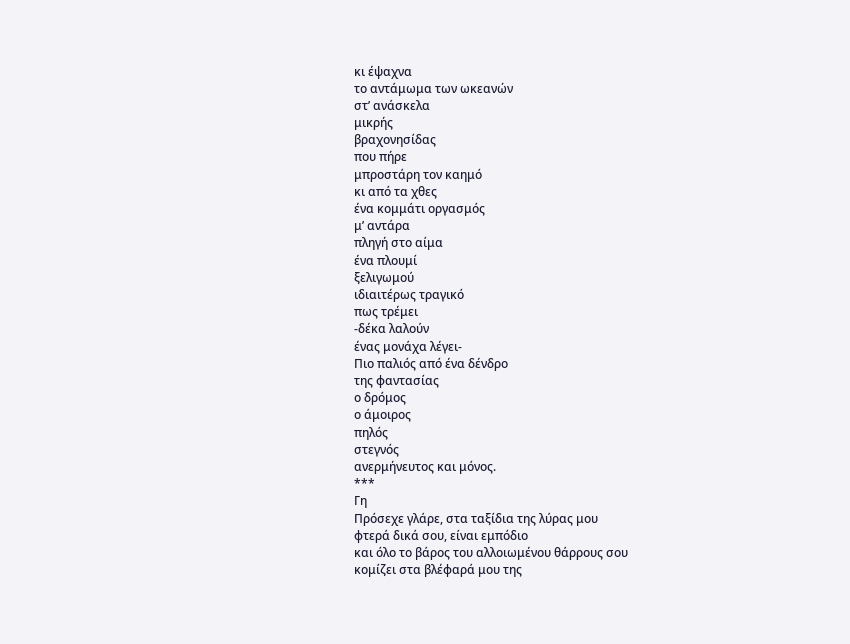κι έψαχνα
το αντάμωμα των ωκεανών
στ’ ανάσκελα
μικρής
βραχονησίδας
που πήρε
μπροστάρη τον καημό
κι από τα χθες
ένα κομμάτι οργασμός
μ’ αντάρα
πληγή στο αίμα
ένα πλουμί
ξελιγωμού
ιδιαιτέρως τραγικό
πως τρέμει
-δέκα λαλούν
ένας μονάχα λέγει-
Πιο παλιός από ένα δένδρο
της φαντασίας
ο δρόμος
ο άμοιρος
πηλός
στεγνός
ανερμήνευτος και μόνος.
***
Γη
Πρόσεχε γλάρε, στα ταξίδια της λύρας μου
φτερά δικά σου, είναι εμπόδιο
και όλο το βάρος του αλλοιωμένου θάρρους σου
κομίζει στα βλέφαρά μου της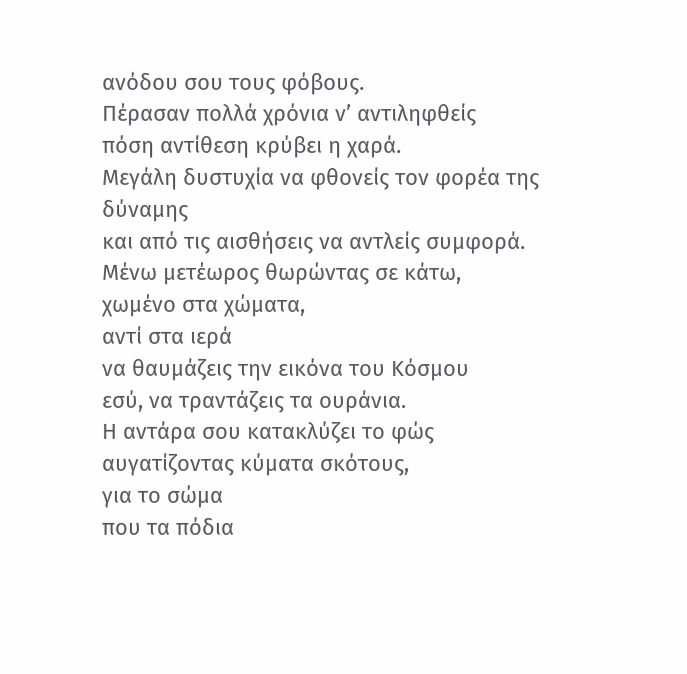ανόδου σου τους φόβους.
Πέρασαν πολλά χρόνια ν’ αντιληφθείς
πόση αντίθεση κρύβει η χαρά.
Μεγάλη δυστυχία να φθονείς τον φορέα της δύναμης
και από τις αισθήσεις να αντλείς συμφορά.
Μένω μετέωρος θωρώντας σε κάτω,
χωμένο στα χώματα,
αντί στα ιερά
να θαυμάζεις την εικόνα του Κόσμου
εσύ, να τραντάζεις τα ουράνια.
Η αντάρα σου κατακλύζει το φώς
αυγατίζοντας κύματα σκότους,
για το σώμα
που τα πόδια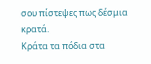σου πίστεψες πως δέσμια κρατά.
Κράτα τα πόδια στα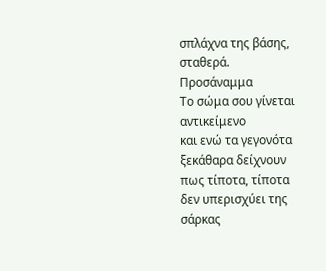σπλάχνα της βάσης, σταθερά.
Προσάναμμα
Το σώμα σου γίνεται αντικείμενο
και ενώ τα γεγονότα ξεκάθαρα δείχνουν
πως τίποτα, τίποτα
δεν υπερισχύει της σάρκας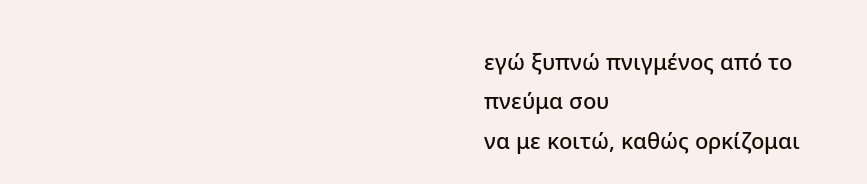εγώ ξυπνώ πνιγμένος από το πνεύμα σου
να με κοιτώ, καθώς ορκίζομαι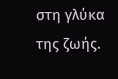στη γλύκα της ζωής.